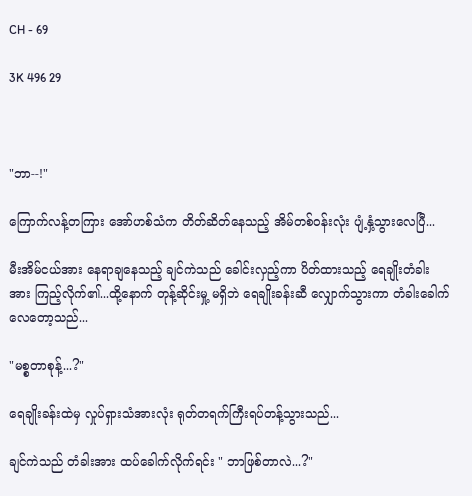CH - 69

3K 496 29



"ဘာ--!"

ကြောက်လန့်တကြား အော်ဟစ်သံက တိတ်ဆိတ်နေသည့် အိမ်တစ်ဝန်းလုံး ပျံ့နှံ့သွားလေပြီ...

မီးအိမ်ငယ်အား နေရာချနေသည့် ချင်ကဲသည် ခေါင်းလှည့်ကာ ပိတ်ထားသည့် ရေချိုးတံခါးအား ကြည့်လိုက်၏...ထို့နောက် တုန့်ဆိုင်းမှု့ မရှိဘဲ ရေချိုးခန်းဆီ လျှောက်သွားကာ တံခါးခေါက်လေတော့သည်...

"မစ္စတာစုန့်...?"

ရေချိုးခန်းထဲမှ လှုပ်ရှားသံအားလုံး ရုတ်တရက်ကြီးရပ်တန့်သွားသည်...

ချင်ကဲသည် တံခါးအား ထပ်ခေါက်လိုက်ရင်း " ဘာဖြစ်တာလဲ...?"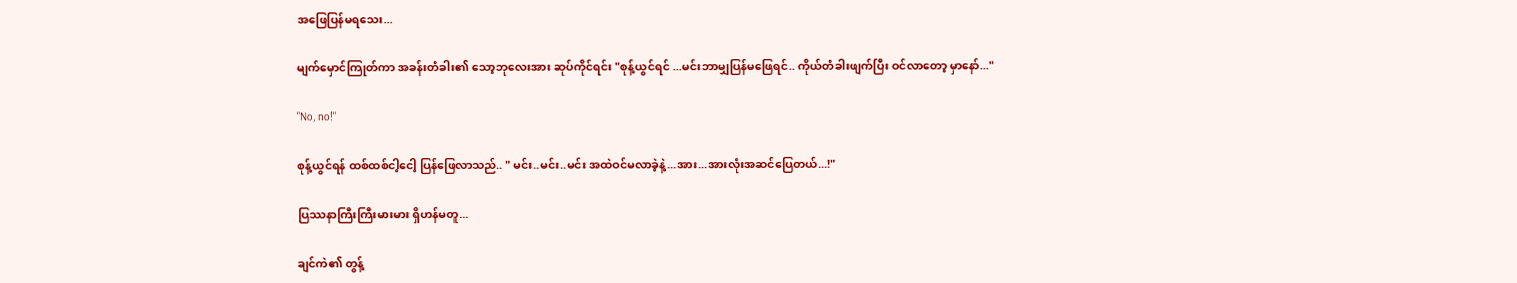အဖြေပြန်မရသေး...

မျက်မှောင်ကြုတ်ကာ အခန်းတံခါး၏ သော့ဘုလေးအား ဆုပ်ကိုင်ရင်း "စုန့်ယွင်ရင် ...မင်းဘာမျှပြန်မဖြေရင်.. ကိုယ်တံခါးဖျက်ပြီး ဝင်လာတော့ မှာနော်..."

"No, no!"

စုန့်ယွင်ရန် ထစ်ထစ်ငါ့ငေါ့ ပြန်ဖြေလာသည်.. " မင်း..မင်း..မင်း အထဲဝင်မလာခဲ့နဲ့...အား...အားလုံးအဆင်ပြေတယ်...!"

ပြဿနာကြီးကြီးမားမား ရှိဟန်မတူ...

ချင်ကဲ၏ တွန့်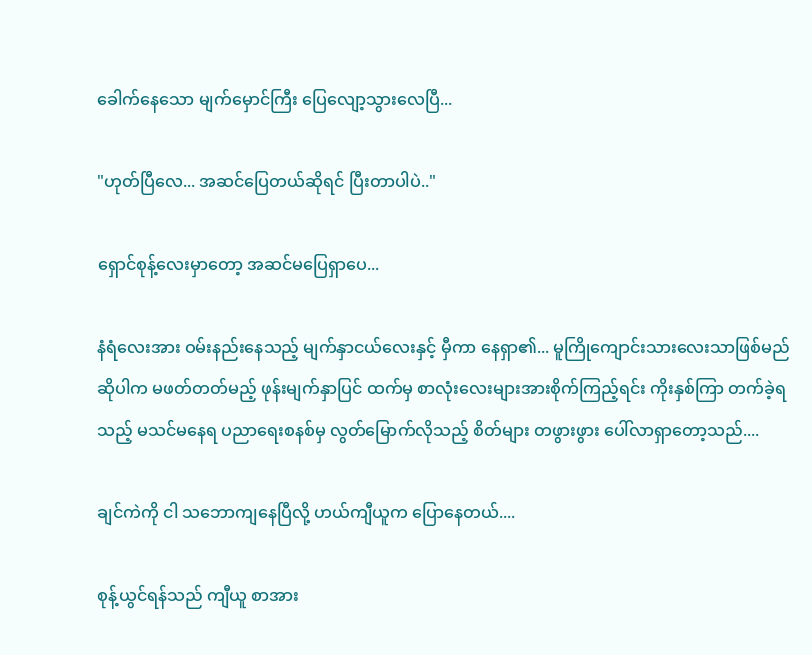ခေါက်နေသော မျက်မှောင်ကြီး ပြေလျော့သွားလေပြီ...

"ဟုတ်ပြီလေ... အဆင်ပြေတယ်ဆိုရင် ပြီးတာပါပဲ.."

ရှောင်စုန့်လေးမှာတော့ အဆင်မပြေရှာပေ...

နံရံလေးအား ဝမ်းနည်းနေသည့် မျက်နှာငယ်လေးနှင့် မှီကာ နေရှာ၏... မူကြိုကျောင်းသားလေးသာဖြစ်မည်ဆိုပါက မဖတ်တတ်မည့် ဖုန်းမျက်နှာပြင် ထက်မှ စာလုံးလေးများအားစိုက်ကြည့်ရင်း ကိုးနှစ်ကြာ တက်ခဲ့ရသည့် မသင်မနေရ ပညာရေးစနစ်မှ လွတ်မြောက်လိုသည့် စိတ်များ တဖွားဖွား ပေါ်လာရှာတော့သည်....

ချင်ကဲကို ငါ သဘောကျနေပြီလို့ ဟယ်ကျီယူက ပြောနေတယ်....

စုန့်ယွင်ရန်သည် ကျီယူ စာအား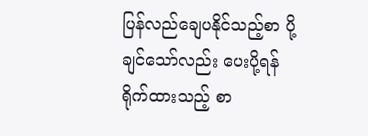ပြန်လည်ချေပနိုင်သည့်စာ ပို့ချင်သော်လည်း ပေးပို့ရန် ရိုက်ထားသည့် စာ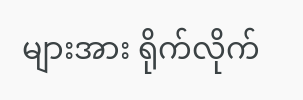များအား ရိုက်လိုက်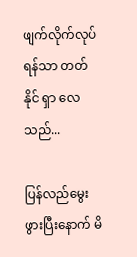ဖျက်လိုက်လုပ်ရန်သာ တတ်နိုင် ရှာ လေသည်...

ပြန်လည်မွေးဖွားပြီးနောက် မိ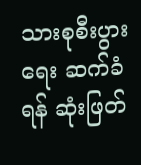သားစုစီးပွားရေး ဆက်ခံရန် ဆုံးဖြတ်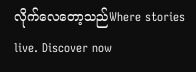လိုက်လေတော့သည်Where stories live. Discover now